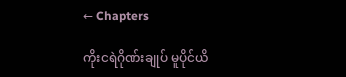← Chapters

ကိုးငရဲဂိုဏ်းချုပ် မူပိုင်ယိ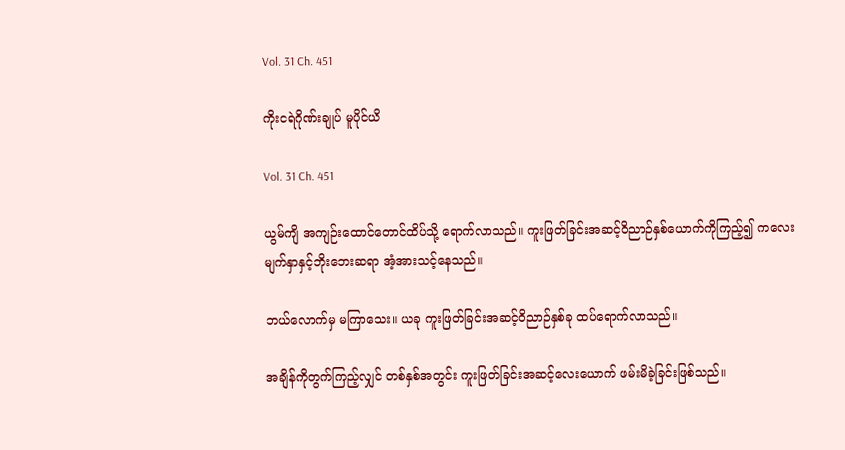Vol. 31 Ch. 451

ကိုးငရဲဂိုဏ်းချုပ် မူပိုင်ယိ

Vol. 31 Ch. 451

ယွမ်ကျိ အကျဉ်းထောင်တောင်ထိပ်သို့ ရောက်လာသည်။ ကူးဖြတ်ခြင်းအဆင့်ဝိညာဉ်နှစ်ယောက်ကိုကြည့်၍ ကလေးမျက်နှာနှင့်ဘိုးဘေးဆရာ အံ့အားသင့်နေသည်။

ဘယ်လောက်မှ မကြာသေး။ ယခု ကူးဖြတ်ခြင်းအဆင့်ဝိညာဉ်နှစ်ခု ထပ်ရောက်လာသည်။

အချိန်ကိုတွက်ကြည့်လျှင် တစ်နှစ်အတွင်း ကူးဖြတ်ခြင်းအဆင့်‌လေးယောက် ဖမ်းမိခဲ့ခြင်းဖြစ်သည်။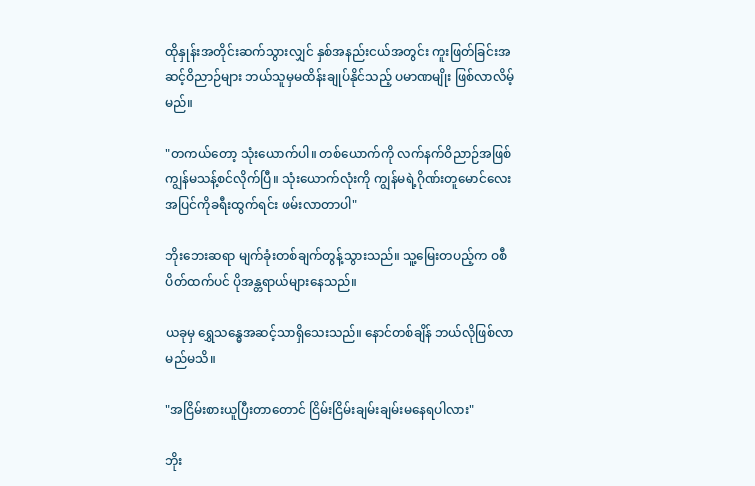ထိုနှုန်းအတိုင်းဆက်သွားလျှင် နှစ်အနည်းငယ်အတွင်း ကူးဖြတ်ခြင်းအဆင့်ဝိညာဉ်များ ဘယ်သူမှမထိန်းချုပ်နိုင်သည့် ပမာဏမျိုး ဖြစ်လာလိမ့်မည်။

"တကယ်တော့ သုံးယောက်ပါ။ တစ်ယောက်ကို လက်နက်ဝိညာဉ်အဖြစ် ကျွန်မသန့်စင်လိုက်ပြီ။ သုံးယောက်လုံးကို ကျွန်မရဲ့ဂိုဏ်းတူမောင်‌လေး အပြင်ကိုခရီးထွက်ရင်း ဖမ်းလာတာပါ"

ဘိုးဘေးဆရာ မျက်ခုံးတစ်ချက်တွန့်သွားသည်။ သူ့မြေးတပည့်က ဝစီပိတ်ထက်ပင် ပိုအန္တရာယ်များနေသည်။

ယခုမှ ရွှေသန္ဓေအဆင့်သာရှိသေးသည်။ နောင်တစ်ချိန် ဘယ်လိုဖြစ်လာမည်မသိ။

"အငြိမ်းစားယူပြီးတာတောင် ငြိမ်းငြိမ်းချမ်းချမ်းမနေရပါလား"

ဘိုး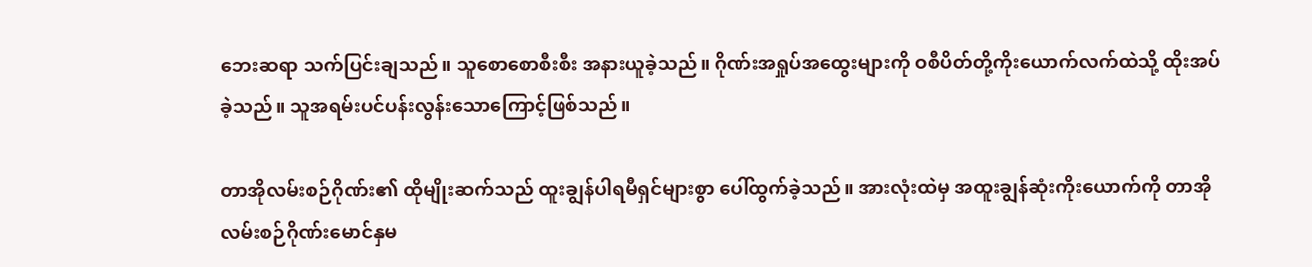ဘေးဆရာ သက်ပြင်းချသည်။ သူစောစောစီးစီး အနားယူခဲ့သည်။ ဂိုဏ်းအရှုပ်အထွေးများကို ဝစီပိတ်တို့ကိုးယောက်လက်ထဲသို့ ထိုးအပ်ခဲ့သည်။ သူအရမ်းပင်ပန်းလွန်းသောကြောင့်ဖြစ်သည်။

တာအိုလမ်းစဉ်ဂိုဏ်း၏ ထိုမျိုးဆက်သည် ထူးချွန်ပါရမီရှင်များစွာ ပေါ်ထွက်ခဲ့သည်။ အားလုံးထဲမှ အထူးချွန်ဆုံးကိုးယောက်ကို တာအိုလမ်းစဉ်ဂိုဏ်းမောင်နှမ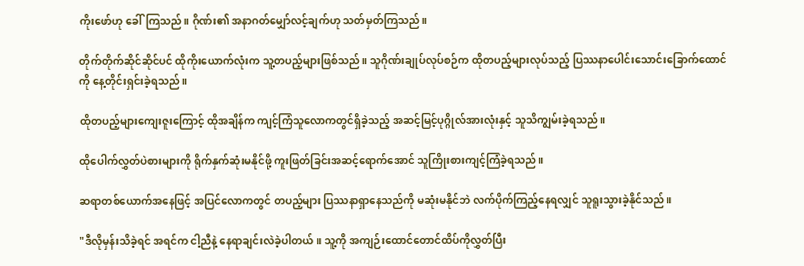ကိုးဖော်ဟု ခေါ်ကြသည်။ ဂိုဏ်း၏ အနာဂတ်မျှော်လင့်ချက်ဟု သတ်မှတ်ကြသည်။

တိုက်တိုက်ဆိုင်ဆိုင်ပင် ထိုကိုးယောက်လုံးက သူ့တပည့်များဖြစ်သည်။ သူဂိုဏ်းချုပ်လုပ်စဉ်က ထိုတပည့်များလုပ်သည့် ပြဿနာပေါင်းသောင်းခြောက်ထောင်ကို နေ့တိုင်းရှင်းခဲ့ရသည်။

ထိုတပည့်များကျေးဇူးကြောင့် ထိုအချိန်က ကျင့်ကြံသူလောကတွင်ရှိခဲ့သည့် အဆင့်မြင့်ပုဂ္ဂိုလ်အားလုံးနှင့် သူသိကျွမ်းခဲ့ရသည်။

ထိုပေါက်လွှတ်ပဲစားများကို ရိုက်နှက်ဆုံးမနိုင်‌ဖို့ ကူးဖြတ်ခြင်းအဆင့်ရောက်အောင် သူကြိုးစားကျင့်ကြံခဲ့ရသည်။

ဆရာတစ်ယောက်အနေဖြင့် အပြင်လောကတွင် တပည့်များ ပြဿနာရှာနေသည်ကို မဆုံးမနိုင်ဘဲ လက်ပိုက်ကြည့်နေရလျှင် သူရူးသွားခဲ့နိုင်သည်။

"ဒီလိုမှန်းသိခဲ့ရင် အရင်က ငါ့ညီနဲ့ နေရာချင်းလဲခဲ့ပါတယ်။ သူ့ကို အကျဉ်းထောင်တောင်ထိပ်ကိုလွှတ်ပြီး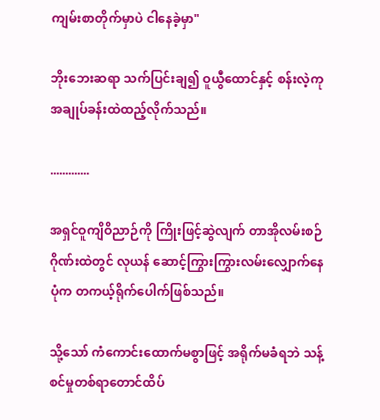ကျမ်းစာတိုက်မှာပဲ ငါနေခဲ့မှာ"

ဘိုးဘေးဆရာ သက်ပြင်းချ၍ ဝူယွီထောင်နှင့် စန်းလဲ့ကု အချုပ်ခန်းထဲထည့်လိုက်သည်။

.............

အရှင်ဝူကျိဝိညာဉ်ကို ကြိုးဖြင့်ဆွဲလျက် တာအိုလမ်းစဉ်ဂိုဏ်းထဲတွင် လုယန် ဆောင့်ကြွားကြွားလမ်းလျှောက်နေပုံက တကယ့်ရိုက်ပေါက်ဖြစ်သည်။

သို့သော် ကံကောင်းထောက်မစွာဖြင့် အရိုက်မခံရဘဲ သန့်စင်မှုတစ်ရာတောင်ထိပ်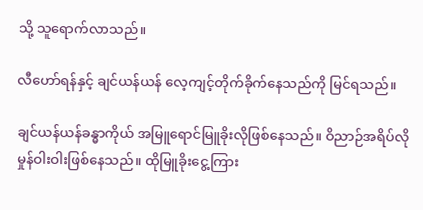သို့ သူရောက်လာသည်။

လီဟော်ရန်နှင့် ချင်ယန်ယန် လေ့ကျင့်တိုက်ခိုက်နေသည်ကို မြင်ရသည်။

ချင်ယန်ယန်ခန္ဓာကိုယ် အမြူရောင်မြူခိုးလိုဖြစ်နေသည်။ ဝိညာဉ်အရိပ်လို မှုန်ဝါးဝါးဖြစ်နေသည်။ ထိုမြူခိုးငွေ့ကြား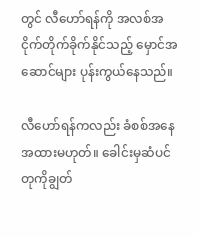တွင် လီဟော်ရန်ကို အလစ်အငိုက်တိုက်ခိုက်နိုင်သည့် မှောင်အဆောင်များ ပုန်းကွယ်နေသည်။

လီဟော်ရန်ကလည်း ခံစစ်အနေအထားမဟုတ်။ ခေါင်းမှဆံပင်တုကိုချွတ်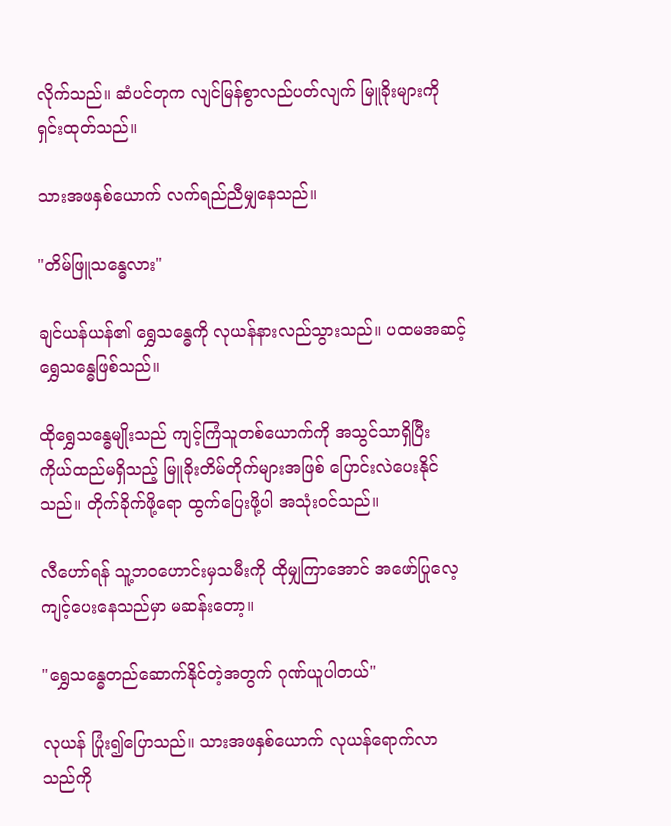လိုက်သည်။ ဆံပင်တုက လျင်မြန်စွာလည်ပတ်လျက် မြူခိုးများကို ရှင်းထုတ်သည်။

သားအဖနှစ်ယောက် လက်ရည်ညီမျှနေသည်။

"တိမ်ဖြူသန္ဓေလား"

ချင်ယန်ယန်၏ ရွှေသန္ဓေကို လုယန်နားလည်သွားသည်။ ပထမအဆင့် ရွှေသန္ဓေဖြစ်သည်။

ထိုရွှေသန္ဓေမျိုးသည် ကျင့်ကြံသူတစ်ယောက်ကို အသွင်သာရှိပြီး ကိုယ်ထည်မရှိသည့် မြူခိုးတိမ်တိုက်များအဖြစ် ပြောင်းလဲပေးနိုင်သည်။ တိုက်ခိုက်ဖို့ရော ထွက်ပြေးဖို့ပါ အသုံးဝင်သည်။

လီဟော်ရန် သူ့ဘဝဟောင်းမှသမီးကို ထိုမျှကြာအောင် အဖော်ပြုလေ့ကျင့်ပေးနေသည်မှာ မဆန်းတော့။

"ရွှေသန္ဓေတည်ဆောက်နိုင်တဲ့အတွက် ဂုဏ်ယူပါတယ်"

လုယန် ပြုံး၍ပြောသည်။ သားအဖနှစ်ယောက် လုယန်ရောက်လာသည်ကို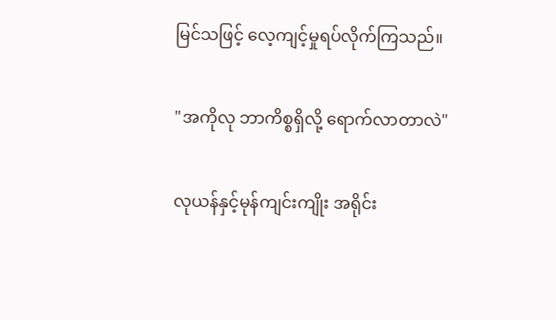မြင်သဖြင့် လေ့ကျင့်မှုရပ်လိုက်ကြသည်။

"အကိုလု ဘာကိစ္စရှိလို့ ရောက်လာတာလဲ"

လုယန်နှင့်မုန်ကျင်းကျိုး အရိုင်း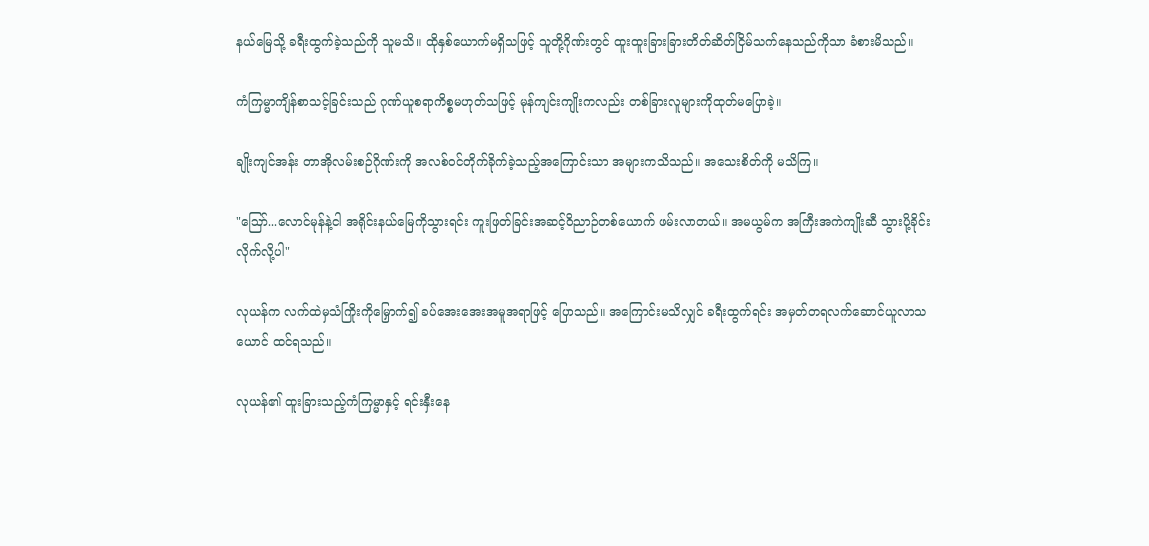နယ်မြေသို့ ခရီးထွက်ခဲ့သည်ကို သူမသိ။ ထိုနှစ်ယောက်မရှိသဖြင့် သူတို့ဂိုဏ်းတွင် ထူးထူးခြားခြားတိတ်ဆိတ်ငြိမ်သက်နေသည်ကိုသာ ခံစားမိသည်။

ကံကြမ္မာကျိန်စာသင့်ခြင်းသည် ဂုဏ်ယူစရာကိစ္စမဟုတ်သဖြင့် မုန်ကျင်းကျိုးကလည်း တစ်ခြားလူများကိုထုတ်မပြောခဲ့။

ချိုးကျင်အန်း တာအိုလမ်းစဉ်ဂိုဏ်းကို အလစ်ဝင်တိုက်ခိုက်ခဲ့သည့်အကြောင်းသာ အများကသိသည်။ အသေးစိတ်ကို မသိကြ။

"ဪ...လောင်မုန်နဲ့ငါ အရိုင်းနယ်မြေကိုသွားရင်း ကူးဖြတ်ခြင်းအဆင့်ဝိညာဉ်တစ်ယောက် ဖမ်းလာတယ်။ အမယွမ်က အကြီးအကဲကျိုးဆီ သွားပို့ခိုင်းလိုက်လို့ပါ"

လုယန်က လက်ထဲမှသံကြိုးကိုမြှောက်၍ ခပ်အေးအေးအမူအရာဖြင့် ပြောသည်။ အကြောင်းမသိလျှင် ခရီးထွက်ရင်း အမှတ်တရလက်ဆောင်ယူလာသယောင် ထင်ရသည်။

လုယန်၏ ထူးခြားသည့်ကံကြမ္မာနှင့် ရင်းနှီးနေ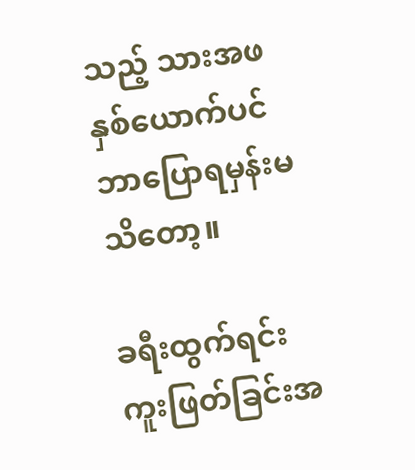သည့် သားအဖနှစ်ယောက်ပင် ဘာပြောရမှန်းမသိတော့။

ခရီးထွက်ရင်း ကူးဖြတ်ခြင်းအ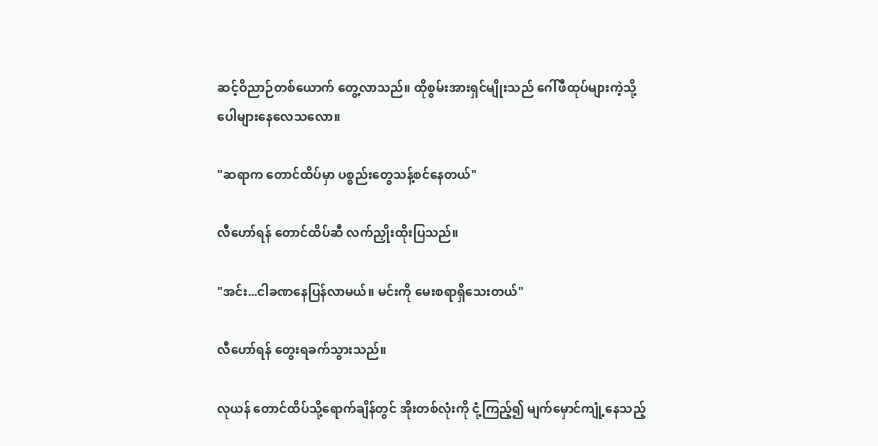ဆင့်ဝိညာဉ်တစ်ယောက်‌ တွေ့လာသည်။ ထိုစွမ်းအားရှင်မျိုးသည် ဂေါ်ဖီထုပ်များကဲ့သို့ ပေါများနေလေသလော။

"ဆရာက တောင်ထိပ်မှာ ပစ္စည်းတွေသန့်စင်နေတယ်"

လီဟော်ရန် တောင်ထိပ်ဆီ လက်ညှိုးထိုးပြသည်။

"အင်း...ငါခဏနေပြန်လာမယ်။ မင်းကို မေးစရာရှိသေးတယ်"

လီဟော်ရန် တွေးရခက်သွားသည်။

လုယန် တောင်ထိပ်သို့ရောက်ချိန်တွင် အိုးတစ်လုံးကို ငုံ့ကြည့်၍ မျက်မှောင်ကျုံ့နေသည့်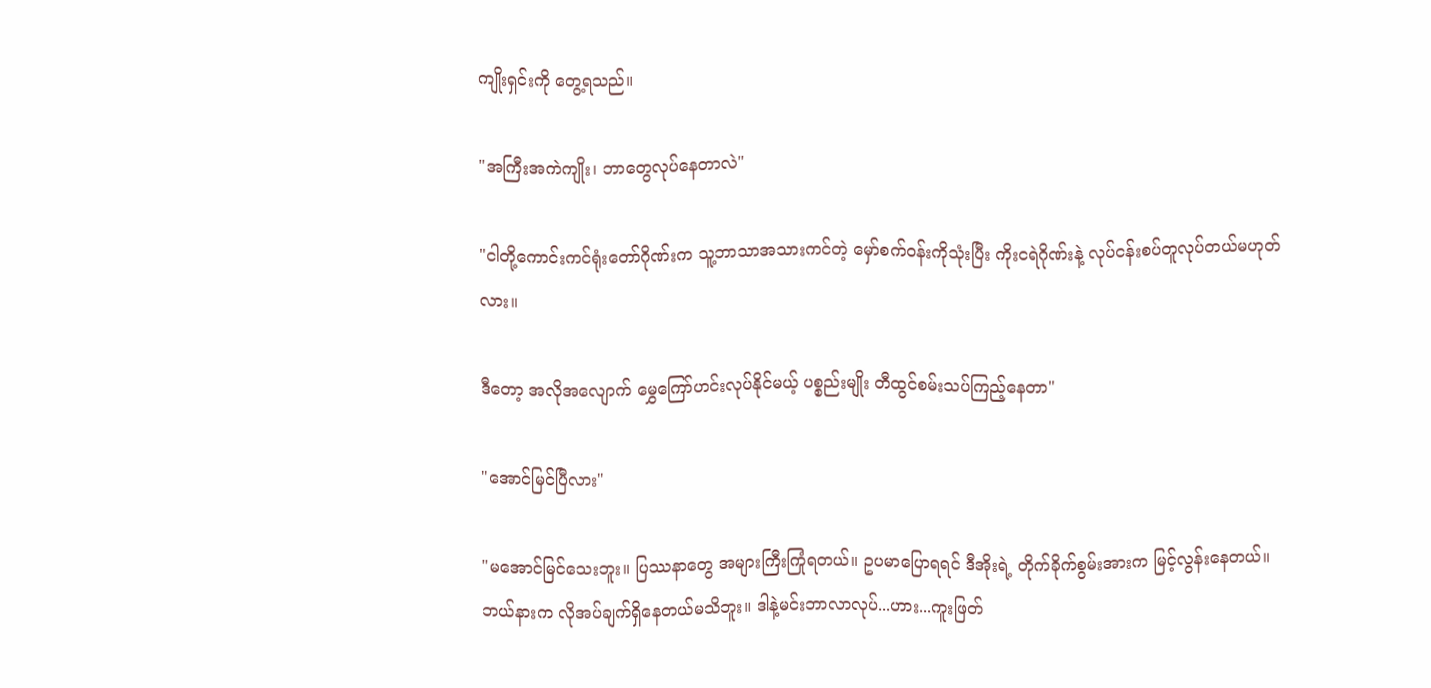ကျိုးရှင်းကို တွေ့ရသည်။

"အကြီးအကဲကျိုး၊ ဘာတွေလုပ်နေတာလဲ"

"ငါတို့ကောင်းကင်ရုံးတော်ဂိုဏ်းက သူ့ဘာသာအသားကင်တဲ့ မှော်စက်ဝန်းကိုသုံးပြီး ကိုးငရဲဂိုဏ်းနဲ့ လုပ်ငန်းစပ်တူလုပ်တယ်မဟုတ်လား။

ဒီတော့ အလိုအလျောက် မွှေကြော်ဟင်းလုပ်နိုင်မယ့် ပစ္စည်းမျိုး တီထွင်စမ်းသပ်ကြည့်နေတာ"

"အောင်မြင်ပြီလား"

"မအောင်မြင်သေးဘူး။ ပြဿနာတွေ အများကြီးကြုံရတယ်။ ဥပမာပြောရရင် ဒီအိုးရဲ့ တိုက်ခိုက်စွမ်းအားက မြင့်လွန်းနေတယ်။ ဘယ်နားက လိုအပ်ချက်ရှိနေတယ်မသိဘူး။ ဒါနဲ့မင်းဘာလာလုပ်...ဟား...ကူးဖြတ်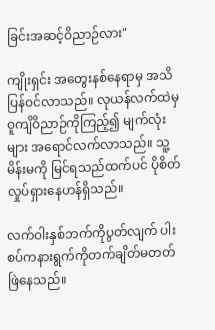ခြင်းအဆင့်ဝိညာဉ်လား"

ကျိုးရှင်း အတွေးနစ်နေရာမှ အသိပြန်ဝင်လာသည်။ လုယန်လက်ထဲမှ ဝူကျိဝိညာဉ်ကိုကြည့်၍ မျက်လုံးများ အရောင်လက်လာသည်။ သူ့မိန်းမကို မြင်ရသည်ထက်ပင် ပိုစိတ်လှုပ်ရှားနေဟန်ရှိသည်။

လက်ဝါးနှစ်ဘက်ကိုပွတ်လျက် ပါးစပ်ကနားရွက်ကိုတက်ချိတ်မတတ် ဖြဲနေသည်။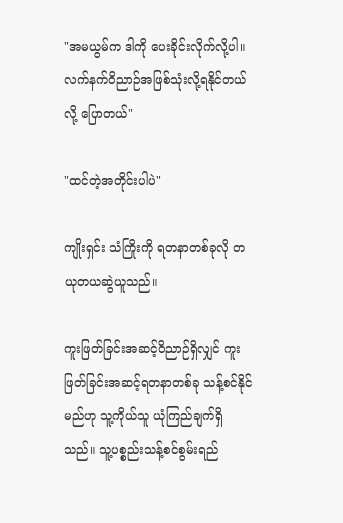"အမယွမ်က ဒါကို ပေးခိုင်းလိုက်လို့ပါ။ လက်နက်ဝိညာဉ်အဖြစ်သုံးလို့ရနိုင်တယ်လို့ ပြောတယ်"

"ထင်တဲ့အတိုင်းပါပဲ"

ကျိုးရှင်း သံကြိုးကို ရတနာတစ်ခုလို တယုတယဆွဲယူသည်။

ကူးဖြတ်ခြင်းအဆင့်ဝိညာဉ်ရှိလျှင် ကူးဖြတ်ခြင်းအဆင့်ရတနာတစ်ခု သန့်စင်နိုင်မည်ဟု သူ့ကိုယ်သူ ယုံကြည်ချက်ရှိသည်။ သူ့ပစ္စည်းသန့်စင်စွမ်းရည်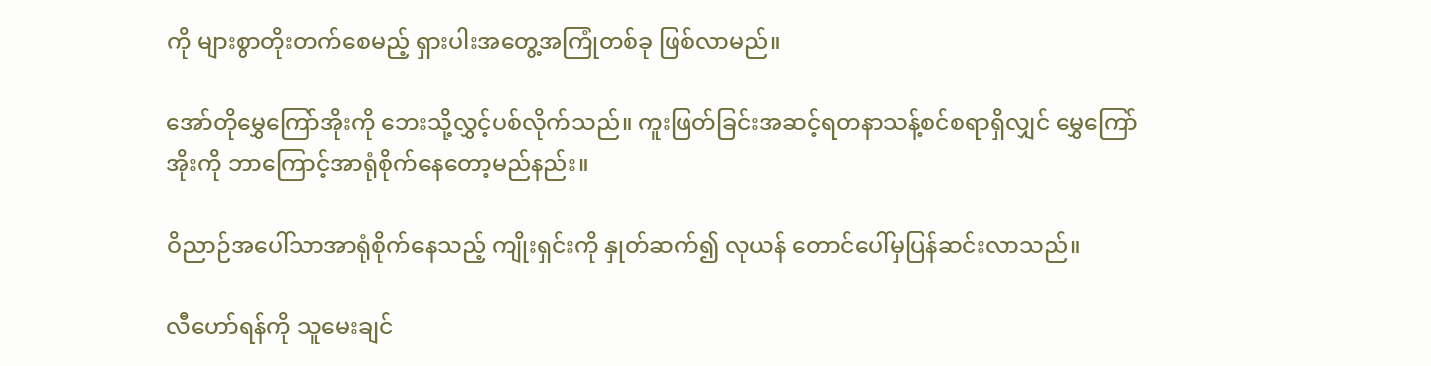ကို များစွာတိုးတက်စေမည့် ရှားပါးအတွေ့အကြုံတစ်ခု ဖြစ်လာမည်။

အော်တိုမွှေကြော်အိုးကို ဘေးသို့လွှင့်ပစ်လိုက်သည်။ ကူးဖြတ်ခြင်းအဆင့်ရတနာသန့်စင်စရာရှိလျှင် မွှေကြော်အိုးကို ဘာကြောင့်အာရုံစိုက်နေတော့မည်နည်း။

ဝိညာဉ်အပေါ်သာအာရုံစိုက်နေသည့် ကျိုးရှင်းကို နှုတ်ဆက်၍ လုယန် တောင်ပေါ်မှပြန်ဆင်းလာသည်။

လီဟော်ရန်ကို သူမေးချင်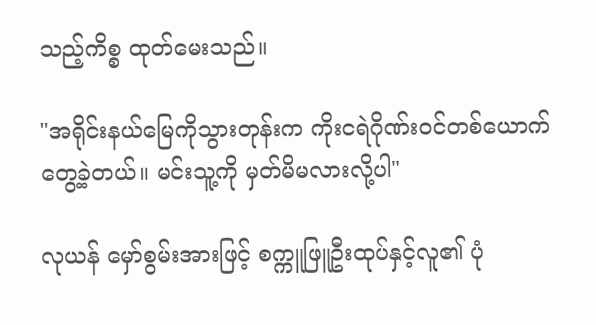သည့်ကိစ္စ ထုတ်မေးသည်။

"အရိုင်းနယ်မြေကိုသွားတုန်းက ကိုးငရဲဂိုဏ်းဝင်တစ်ယောက်တွေ့ခဲ့တယ်။ မင်းသူ့ကို မှတ်မိမလားလို့ပါ"

လုယန် မှော်စွမ်းအားဖြင့် စက္ကူဖြူဦးထုပ်နှင့်လူ၏ ပုံ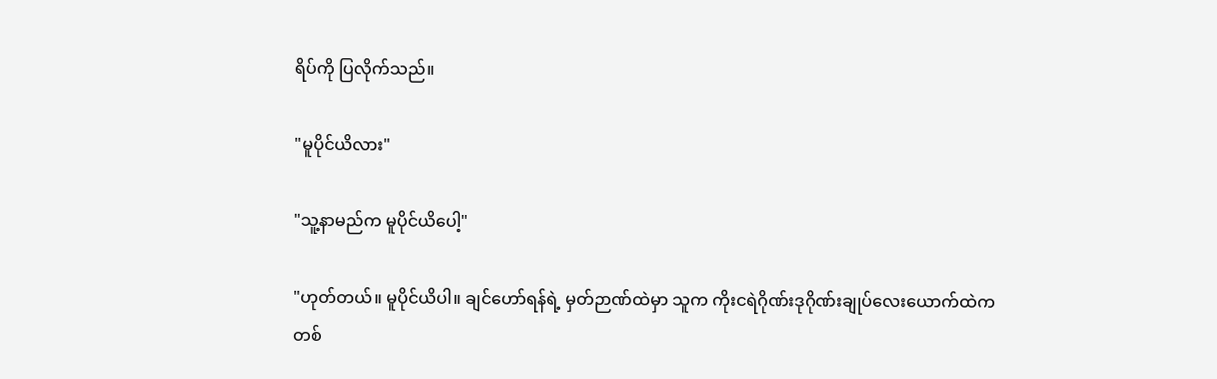ရိပ်ကို ပြလိုက်သည်။

"မူပိုင်ယိလား"

"သူ့နာမည်က မူပိုင်ယိပေါ့"

"ဟုတ်တယ်။ မူပိုင်ယိပါ။ ချင်ဟော်ရန်ရဲ့ မှတ်ဉာဏ်ထဲမှာ သူက ကိုးငရဲဂိုဏ်းဒုဂိုဏ်းချုပ်လေးယောက်ထဲက တစ်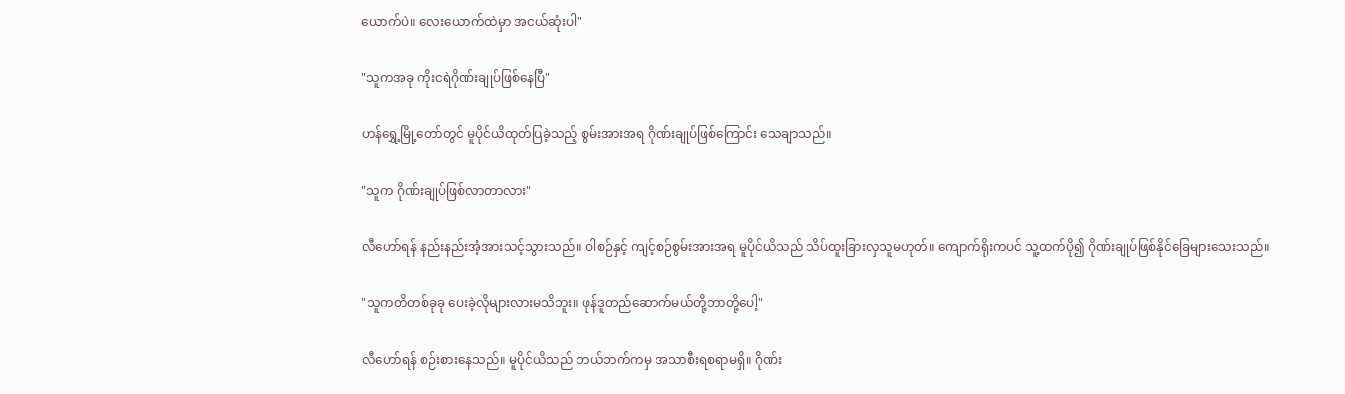ယောက်ပဲ။ လေးယောက်ထဲမှာ အငယ်ဆုံးပါ"

"သူကအခု ကိုးငရဲဂိုဏ်းချုပ်ဖြစ်နေပြီ"

ဟန်ရွှေ့မြို့တော်တွင် မူပိုင်ယိထုတ်ပြခဲ့သည့် စွမ်းအားအရ ဂိုဏ်းချုပ်ဖြစ်ကြောင်း သေချာသည်။

"သူက ဂိုဏ်းချုပ်ဖြစ်လာတာလား"

လီဟော်ရန် နည်းနည်းအံ့အားသင့်သွားသည်။ ဝါစဉ်နှင့် ကျင့်စဉ်စွမ်းအားအရ မူပိုင်ယိသည် သိပ်ထူးခြားလှသူမဟုတ်။ ကျောက်ရိုးကပင် သူ့ထက်ပို၍ ဂိုဏ်းချုပ်ဖြစ်နိုင်ခြေများသေးသည်။

"သူကတိတစ်ခုခု ပေးခဲ့လိုများလားမသိဘူး။ ဖုန်ဒူတည်ဆောက်မယ်တို့ဘာတို့ပေါ့"

လီဟော်ရန် စဉ်းစားနေသည်။ မူပိုင်ယိသည် ဘယ်ဘက်ကမှ အသာစီးရစရာမရှိ။ ဂိုဏ်း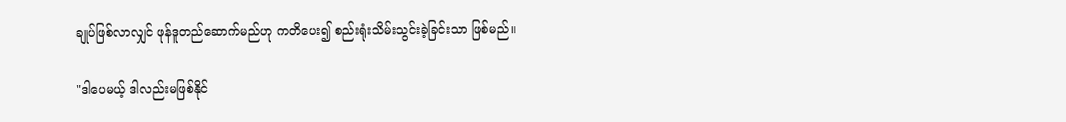ချုပ်ဖြစ်လာလျှင် ဖုန်ဒူတည်ဆောက်မည်ဟု ကတိပေး၍ စည်းရုံးသိမ်းသွင်းခဲ့ခြင်းသာ ဖြစ်မည်။

"ဒါပေမယ့် ဒါလည်းမဖြစ်နိုင်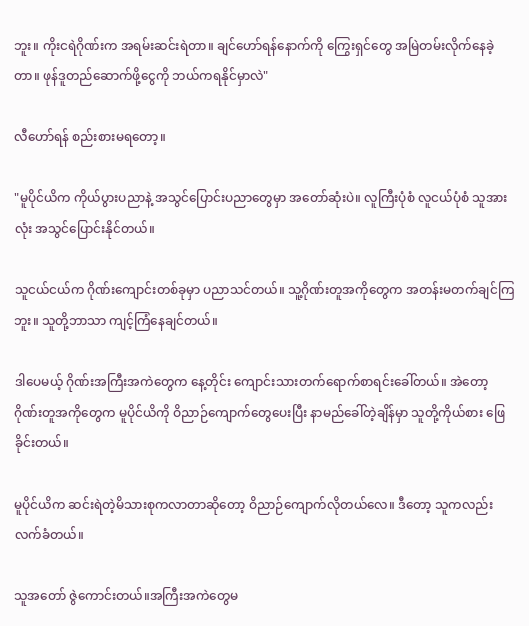ဘူး။ ကိုးငရဲဂိုဏ်းက အရမ်းဆင်းရဲတာ။ ချင်ဟော်ရန်နောက်ကို ကြွေးရှင်တွေ အမြဲတမ်းလိုက်နေခဲ့တာ။ ဖုန်ဒူတည်ဆောက်ဖို့ငွေကို ဘယ်ကရနိုင်မှာလဲ"

လီဟော်ရန် စည်းစားမရတော့။

"မူပိုင်ယိက ကိုယ်ပွားပညာနဲ့ အသွင်ပြောင်းပညာတွေမှာ အတော်ဆုံးပဲ။ လူကြီးပုံစံ လူငယ်ပုံစံ သူအားလုံး အသွင်ပြောင်းနိုင်တယ်။

သူငယ်ငယ်က ဂိုဏ်းကျောင်းတစ်ခုမှာ ပညာသင်တယ်။ သူ့ဂိုဏ်းတူအကိုတွေက အတန်းမတက်ချင်ကြဘူး။ သူတို့ဘာသာ ကျင့်ကြံနေချင်တယ်။

ဒါပေမယ့် ဂိုဏ်းအကြီးအကဲတွေက နေ့တိုင်း ကျောင်းသားတက်ရောက်စာရင်းခေါ်တယ်။ အဲတော့ ဂိုဏ်းတူအကိုတွေက မူပိုင်ယိကို ဝိညာဉ်ကျောက်တွေပေးပြီး နာမည်ခေါ်တဲ့ချိန်မှာ သူတို့ကိုယ်စား ဖြေခိုင်းတယ်။

မူပိုင်ယိက ဆင်းရဲတဲ့မိသားစုကလာတာဆိုတော့ ဝိညာဉ်ကျောက်လိုတယ်လေ။ ဒီတော့ သူကလည်းလက်ခံတယ်။

သူအတော် ဇွဲကောင်းတယ်။အကြီးအကဲတွေမ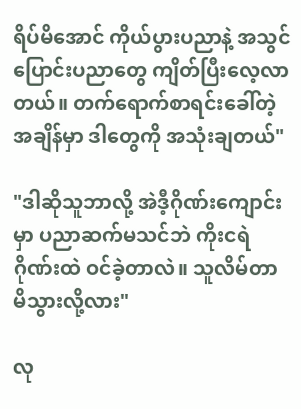ရိပ်မိအောင် ကိုယ်ပွားပညာနဲ့ အသွင်ပြောင်းပညာတွေ ကျိတ်ပြီးလေ့လာတယ်။ တက်ရောက်စာရင်းခေါ်တဲ့အချိန်မှာ ဒါတွေကို အသုံးချတယ်"

"ဒါဆိုသူဘာလို့ အဲဒီ့ဂိုဏ်းကျောင်းမှာ ပညာဆက်မသင်ဘဲ ကိုးငရဲဂိုဏ်းထဲ ဝင်ခဲ့တာလဲ။ သူလိမ်တာ မိသွားလို့လား"

လု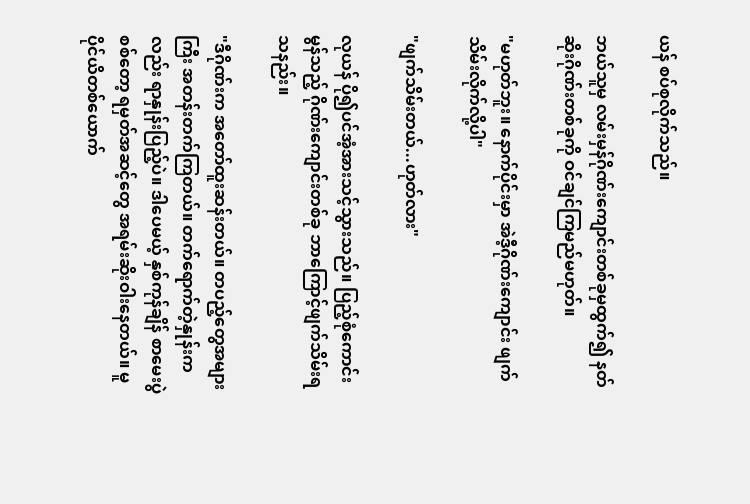ယန် စပ်စုလိုက်သည်။

ဘယ်သူမှ လမ်းမှန်ဂိုဏ်းကျောင်းတစ်ခုမှထွက်၍ နတ်ဆိုးဂိုဏ်းတစ်ခုကို ဝင်ချင်ကြမည်မဟုတ်။

"မဟုတ်ဘူး။ နောက်ပိုင်းမှာ အဲဒီ့ဂိုဏ်း‌ကျောင်း ဖျက်သိမ်းလိုက်လို့ပါ"

"ဖျက်သိမ်းတယ်...ဟုတ်လား"

လုယန် ပို၍ပင်အံ့အားသင့်သွားသည်။ ပြည့်စုံကောင်းမွန်သည့် ဂိုဏ်းကျောင်းတစ်ခု ဘာကြောင့်ဖျက်သိမ်းရသနည်း။

"ဒီဂိုဏ်းက အတော်ထူးဆန်းတယ်။ တပည့်တွေအများကြီး အတန်းတက်ကြတယ်။ တက်ရောက်တဲ့နှုန်းကလည်း ရာနှုန်းပြည့်ပဲ။ ဒါပေမယ့် နှစ်ကုန်ချိန် စာမေးပွဲစစ်တော့ ရမှတ်အဆင့်‌တွေ အရမ်းဆိုးဝါးနေတယ်။ မူပိုင်ယိတစ်ယောက်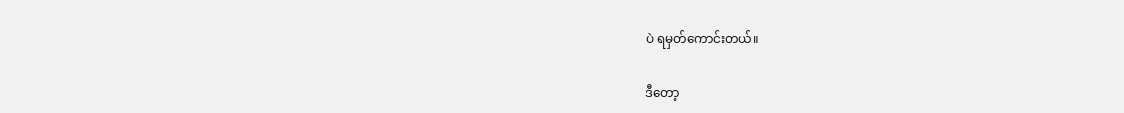ပဲ ရမှတ်ကောင်းတယ်။

ဒီတော့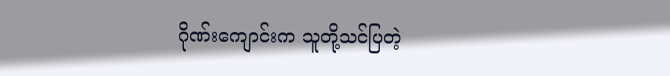ဂိုဏ်းကျောင်းက သူတို့သင်ပြတဲ့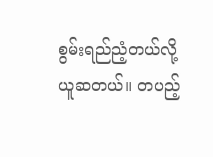စွမ်းရည်ညံ့တယ်လို့ ယူဆတယ်။ တပည့်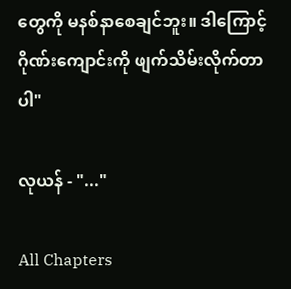တွေကို မနစ်နာစေချင်ဘူး။ ဒါကြောင့် ဂိုဏ်းကျောင်းကို ဖျက်သိမ်းလိုက်တာပါ"

လုယန် - "..."

All Chapters